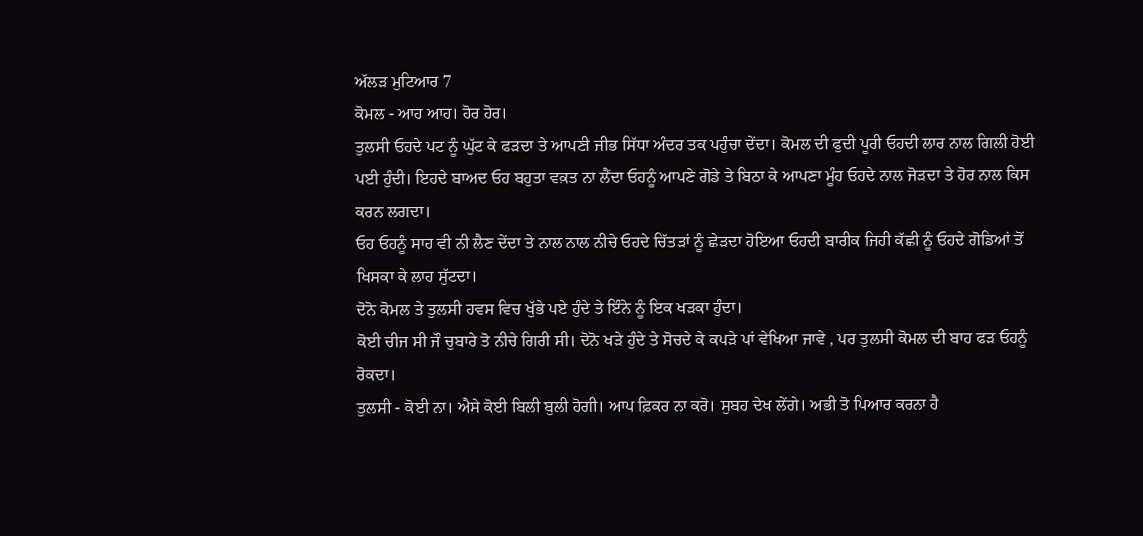ਅੱਲੜ ਮੁਟਿਆਰ 7
ਕੋਮਲ - ਆਹ ਆਹ। ਹੋਰ ਹੋਰ।
ਤੁਲਸੀ ਓਹਦੇ ਪਟ ਨੂੰ ਘੁੱਟ ਕੇ ਫੜਦਾ ਤੇ ਆਪਣੀ ਜੀਭ ਸਿੱਧਾ ਅੰਦਰ ਤਕ ਪਹੁੰਚਾ ਦੇਂਦਾ। ਕੋਮਲ ਦੀ ਫੁਦੀ ਪੂਰੀ ਓਹਦੀ ਲਾਰ ਨਾਲ ਗਿਲੀ ਹੋਈ ਪਈ ਹੁੰਦੀ। ਇਹਦੇ ਬਾਅਦ ਓਹ ਬਹੁਤਾ ਵਕ਼ਤ ਨਾ ਲੈਂਦਾ ਓਹਨੂੰ ਆਪਣੇ ਗੋਡੇ ਤੇ ਬਿਠਾ ਕੇ ਆਪਣਾ ਮੂੰਹ ਓਹਦੇ ਨਾਲ ਜੋੜਦਾ ਤੇ ਹੋਰ ਨਾਲ ਕਿਸ ਕਰਨ ਲਗਦਾ।
ਓਹ ਓਹਨੂੰ ਸਾਹ ਵੀ ਨੀ ਲੈਣ ਦੇਂਦਾ ਤੇ ਨਾਲ ਨਾਲ ਨੀਚੇ ਓਹਦੇ ਚਿੱਤੜਾਂ ਨੂੰ ਛੇੜਦਾ ਹੋਇਆ ਓਹਦੀ ਬਾਰੀਕ ਜਿਹੀ ਕੱਛੀ ਨੂੰ ਓਹਦੇ ਗੋਡਿਆਂ ਤੋਂ ਖਿਸਕਾ ਕੇ ਲਾਹ ਸੁੱਟਦਾ।
ਦੋਨੋ ਕੋਮਲ ਤੇ ਤੁਲਸੀ ਹਵਸ ਵਿਚ ਖੁੱਭੇ ਪਏ ਹੁੰਦੇ ਤੇ ਇੰਨੇ ਨੂੰ ਇਕ ਖੜਕਾ ਹੁੰਦਾ।
ਕੋਈ ਚੀਜ ਸੀ ਜੌ ਚੁਬਾਰੇ ਤੋ ਨੀਚੇ ਗਿਰੀ ਸੀ। ਦੋਨੋ ਖੜੇ ਹੁੰਦੇ ਤੇ ਸੋਚਦੇ ਕੇ ਕਪੜੇ ਪਾਂ ਵੇਖਿਆ ਜਾਵੇ , ਪਰ ਤੁਲਸੀ ਕੋਮਲ ਦੀ ਬਾਹ ਫੜ ਓਹਨੂੰ ਰੋਕਦਾ।
ਤੁਲਸੀ - ਕੋਈ ਨਾ। ਐਸੇ ਕੋਈ ਬਿਲੀ ਬੁਲੀ ਹੋਗੀ। ਆਪ ਫ਼ਿਕਰ ਨਾ ਕਰੋ। ਸੁਬਹ ਦੇਖ ਲੇਂਗੇ। ਅਭੀ ਤੋ ਪਿਆਰ ਕਰਨਾ ਹੈ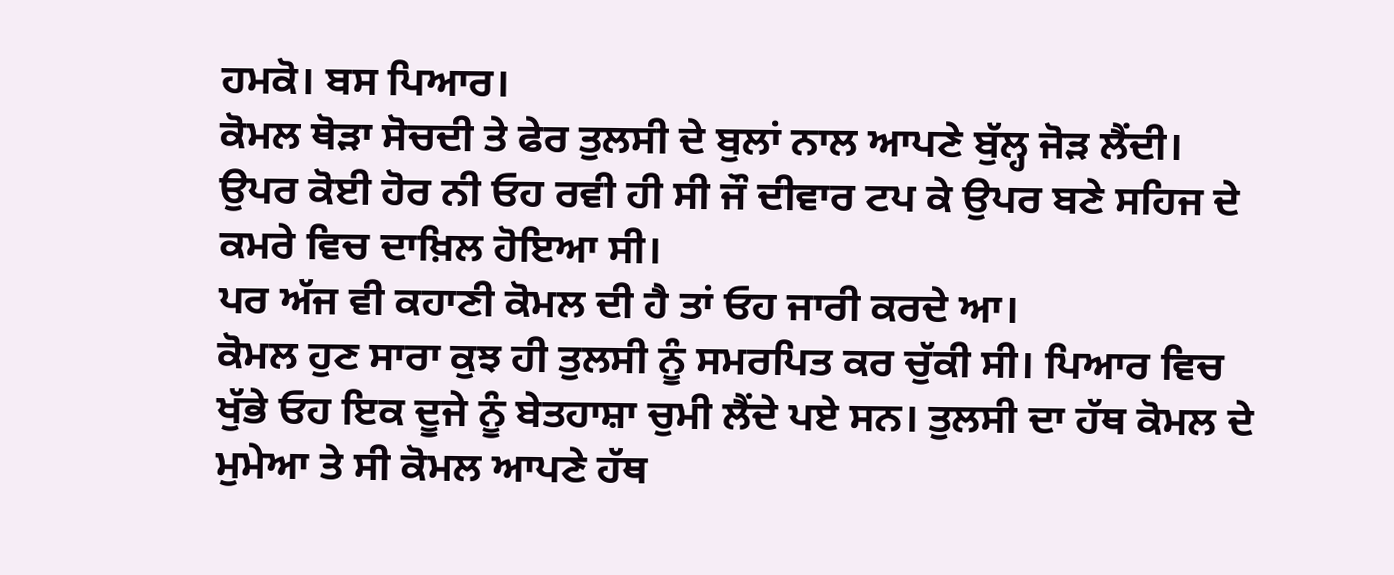ਹਮਕੋ। ਬਸ ਪਿਆਰ।
ਕੋਮਲ ਥੋੜਾ ਸੋਚਦੀ ਤੇ ਫੇਰ ਤੁਲਸੀ ਦੇ ਬੁਲਾਂ ਨਾਲ ਆਪਣੇ ਬੁੱਲ੍ਹ ਜੋੜ ਲੈਂਦੀ।
ਉਪਰ ਕੋਈ ਹੋਰ ਨੀ ਓਹ ਰਵੀ ਹੀ ਸੀ ਜੌ ਦੀਵਾਰ ਟਪ ਕੇ ਉਪਰ ਬਣੇ ਸਹਿਜ ਦੇ ਕਮਰੇ ਵਿਚ ਦਾਖ਼ਿਲ ਹੋਇਆ ਸੀ।
ਪਰ ਅੱਜ ਵੀ ਕਹਾਣੀ ਕੋਮਲ ਦੀ ਹੈ ਤਾਂ ਓਹ ਜਾਰੀ ਕਰਦੇ ਆ।
ਕੋਮਲ ਹੁਣ ਸਾਰਾ ਕੁਝ ਹੀ ਤੁਲਸੀ ਨੂੰ ਸਮਰਪਿਤ ਕਰ ਚੁੱਕੀ ਸੀ। ਪਿਆਰ ਵਿਚ ਖੁੱਭੇ ਓਹ ਇਕ ਦੂਜੇ ਨੂੰ ਬੇਤਹਾਸ਼ਾ ਚੁਮੀ ਲੈਂਦੇ ਪਏ ਸਨ। ਤੁਲਸੀ ਦਾ ਹੱਥ ਕੋਮਲ ਦੇ ਮੁਮੇਆ ਤੇ ਸੀ ਕੋਮਲ ਆਪਣੇ ਹੱਥ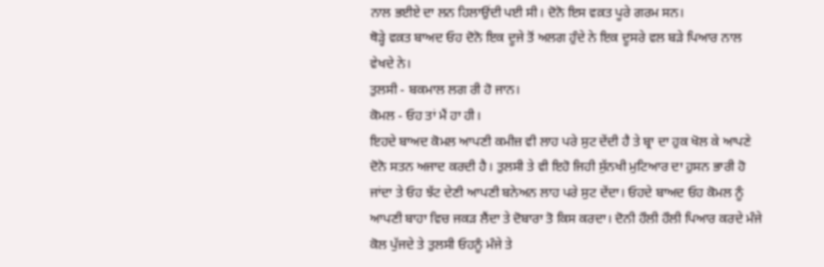ਨਾਲ ਭਈਏ ਦਾ ਲਨ ਹਿਲਾਉਂਦੀ ਪਈ ਸੀ। ਦੋਨੋ ਇਸ ਵਕ਼ਤ ਪੂਰੇ ਗਰਮ ਸਨ।
ਥੋੜ੍ਹੇ ਵਕ਼ਤ ਬਾਅਦ ਓਹ ਦੋਨੋ ਇਕ ਦੂਜੇ ਤੋਂ ਅਲਗ ਹੁੰਦੇ ਨੇ ਇਕ ਦੂਸਰੇ ਵਲ ਬੜੇ ਪਿਆਰ ਨਾਲ ਵੇਖਦੇ ਨੇ।
ਤੁਲਸੀ - ਬਕਮਾਲ ਲਗ ਰੀ ਹੋ ਜਾਨ।
ਕੋਮਲ - ਓਹ ਤਾਂ ਮੈਂ ਹਾ ਹੀ।
ਇਹਦੇ ਬਾਅਦ ਕੋਮਲ ਆਪਣੀ ਕਮੀਜ਼ ਵੀ ਲਾਹ ਪਰੇ ਸੁਟ ਦੇਂਦੀ ਹੈ ਤੇ ਬ੍ਰਾ ਦਾ ਹੁਕ ਖੋਲ ਕੇ ਆਪਣੇ ਦੋਨੋ ਸਤਨ ਅਜਾਦ ਕਰਦੀ ਹੈ। ਤੁਲਸੀ ਤੇ ਵੀ ਇਹੋ ਜਿਹੀ ਸੁੱਨਖੀ ਮੁਟਿਆਰ ਦਾ ਹੁਸਨ ਭਾਰੀ ਹੋ ਜਾਂਦਾ ਤੇ ਓਹ ਝੱਟ ਦੇਣੀ ਆਪਣੀ ਬਨੇਅਨ ਲਾਹ ਪਰੇ ਸੁਟ ਦੇਂਦਾ। ਓਹਦੇ ਬਾਅਦ ਓਹ ਕੋਮਲ ਨੂੰ ਆਪਣੀ ਬਾਹਾ ਵਿਚ ਜਕੜ ਲੈਂਦਾ ਤੇ ਦੋਬਾਰਾ ਤੋ ਕਿਸ ਕਰਦਾ। ਦੋਨੀ ਹੌਲੀ ਹੌਲੀ ਪਿਆਰ ਕਰਦੇ ਮੰਜੇ ਕੋਲ ਪੁੱਜਦੇ ਤੇ ਤੁਲਸੀ ਓਹਨੂੰ ਮੰਜੇ ਤੇ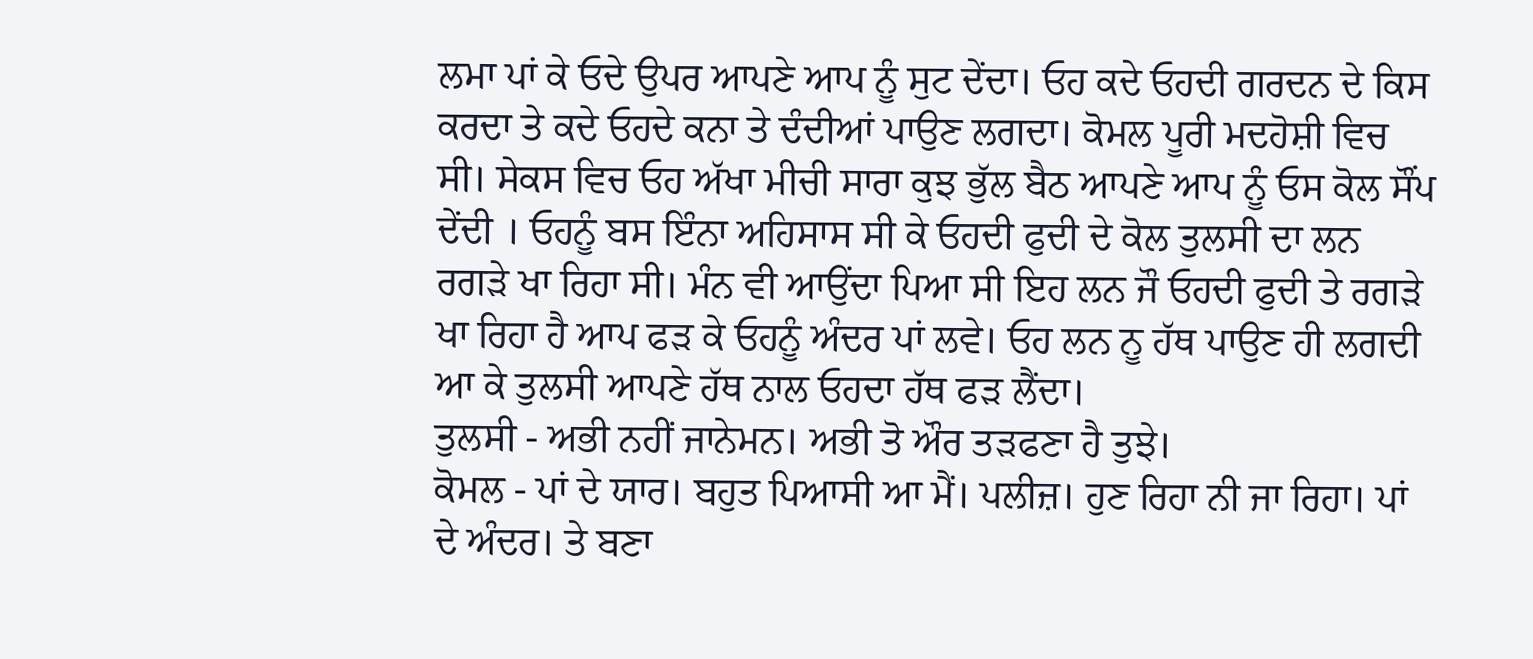ਲਮਾ ਪਾਂ ਕੇ ਓਦੇ ਉਪਰ ਆਪਣੇ ਆਪ ਨੂੰ ਸੁਟ ਦੇਂਦਾ। ਓਹ ਕਦੇ ਓਹਦੀ ਗਰਦਨ ਦੇ ਕਿਸ ਕਰਦਾ ਤੇ ਕਦੇ ਓਹਦੇ ਕਨਾ ਤੇ ਦੰਦੀਆਂ ਪਾਉਣ ਲਗਦਾ। ਕੋਮਲ ਪੂਰੀ ਮਦਹੋਸ਼ੀ ਵਿਚ ਸੀ। ਸੇਕਸ ਵਿਚ ਓਹ ਅੱਖਾ ਮੀਚੀ ਸਾਰਾ ਕੁਝ ਭੁੱਲ ਬੈਠ ਆਪਣੇ ਆਪ ਨੂੰ ਓਸ ਕੋਲ ਸੌਂਪ ਦੇਂਦੀ । ਓਹਨੂੰ ਬਸ ਇੰਨਾ ਅਹਿਸਾਸ ਸੀ ਕੇ ਓਹਦੀ ਫੁਦੀ ਦੇ ਕੋਲ ਤੁਲਸੀ ਦਾ ਲਨ ਰਗੜੇ ਖਾ ਰਿਹਾ ਸੀ। ਮੰਨ ਵੀ ਆਉਂਦਾ ਪਿਆ ਸੀ ਇਹ ਲਨ ਜੌ ਓਹਦੀ ਫੁਦੀ ਤੇ ਰਗੜੇ ਖਾ ਰਿਹਾ ਹੈ ਆਪ ਫੜ ਕੇ ਓਹਨੂੰ ਅੰਦਰ ਪਾਂ ਲਵੇ। ਓਹ ਲਨ ਨੂ ਹੱਥ ਪਾਉਣ ਹੀ ਲਗਦੀ ਆ ਕੇ ਤੁਲਸੀ ਆਪਣੇ ਹੱਥ ਨਾਲ ਓਹਦਾ ਹੱਥ ਫੜ ਲੈਂਦਾ।
ਤੁਲਸੀ - ਅਭੀ ਨਹੀਂ ਜਾਨੇਮਨ। ਅਭੀ ਤੋ ਔਰ ਤੜਫਣਾ ਹੈ ਤੁਝੇ।
ਕੋਮਲ - ਪਾਂ ਦੇ ਯਾਰ। ਬਹੁਤ ਪਿਆਸੀ ਆ ਮੈਂ। ਪਲੀਜ਼। ਹੁਣ ਰਿਹਾ ਨੀ ਜਾ ਰਿਹਾ। ਪਾਂ ਦੇ ਅੰਦਰ। ਤੇ ਬਣਾ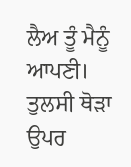ਲੈਅ ਤੂੰ ਮੈਨੂੰ ਆਪਣੀ।
ਤੁਲਸੀ ਥੋੜਾ ਉਪਰ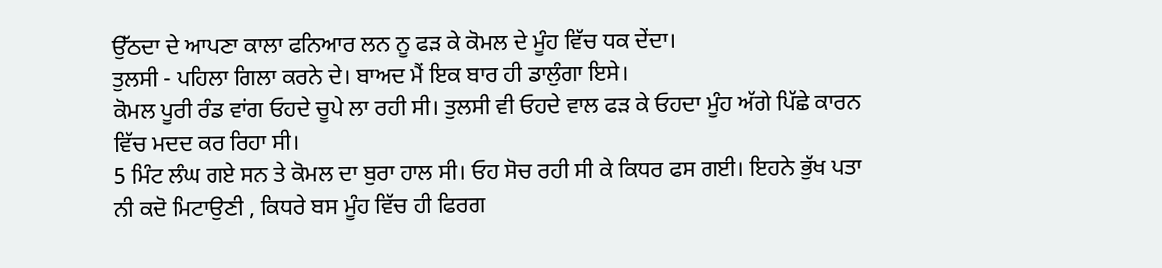ਉੱਠਦਾ ਦੇ ਆਪਣਾ ਕਾਲਾ ਫਨਿਆਰ ਲਨ ਨੂ ਫੜ ਕੇ ਕੋਮਲ ਦੇ ਮੂੰਹ ਵਿੱਚ ਧਕ ਦੇਂਦਾ।
ਤੁਲਸੀ - ਪਹਿਲਾ ਗਿਲਾ ਕਰਨੇ ਦੇ। ਬਾਅਦ ਮੈਂ ਇਕ ਬਾਰ ਹੀ ਡਾਲੁੰਗਾ ਇਸੇ।
ਕੋਮਲ ਪੂਰੀ ਰੰਡ ਵਾਂਗ ਓਹਦੇ ਚੂਪੇ ਲਾ ਰਹੀ ਸੀ। ਤੁਲਸੀ ਵੀ ਓਹਦੇ ਵਾਲ ਫੜ ਕੇ ਓਹਦਾ ਮੂੰਹ ਅੱਗੇ ਪਿੱਛੇ ਕਾਰਨ ਵਿੱਚ ਮਦਦ ਕਰ ਰਿਹਾ ਸੀ।
5 ਮਿੰਟ ਲੰਘ ਗਏ ਸਨ ਤੇ ਕੋਮਲ ਦਾ ਬੁਰਾ ਹਾਲ ਸੀ। ਓਹ ਸੋਚ ਰਹੀ ਸੀ ਕੇ ਕਿਧਰ ਫਸ ਗਈ। ਇਹਨੇ ਭੁੱਖ ਪਤਾ ਨੀ ਕਦੋ ਮਿਟਾਉਣੀ , ਕਿਧਰੇ ਬਸ ਮੂੰਹ ਵਿੱਚ ਹੀ ਫਿਰਗ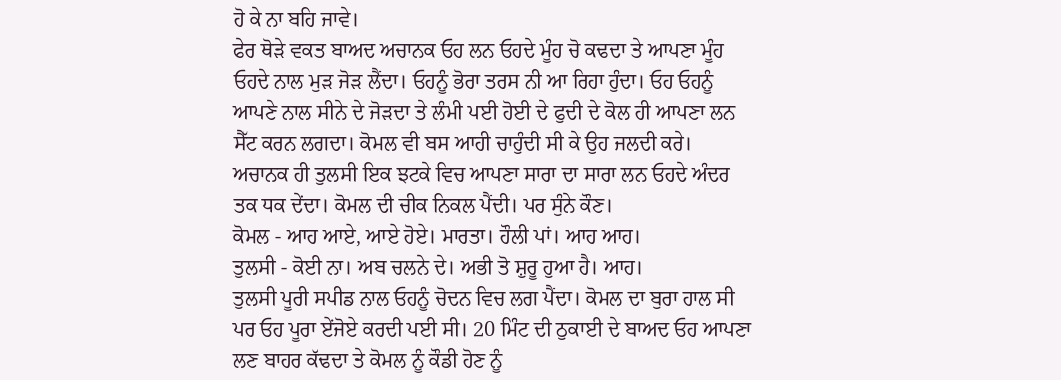ਹੋ ਕੇ ਨਾ ਬਹਿ ਜਾਵੇ।
ਫੇਰ ਥੋੜੇ ਵਕਤ ਬਾਅਦ ਅਚਾਨਕ ਓਹ ਲਨ ਓਹਦੇ ਮੂੰਹ ਚੋ ਕਢਦਾ ਤੇ ਆਪਣਾ ਮੂੰਹ ਓਹਦੇ ਨਾਲ ਮੁੜ ਜੋੜ ਲੈਂਦਾ। ਓਹਨੂੰ ਭੋਰਾ ਤਰਸ ਨੀ ਆ ਰਿਹਾ ਹੁੰਦਾ। ਓਹ ਓਹਨੂੰ ਆਪਣੇ ਨਾਲ ਸੀਨੇ ਦੇ ਜੋੜਦਾ ਤੇ ਲੰਮੀ ਪਈ ਹੋਈ ਦੇ ਫੁਦੀ ਦੇ ਕੋਲ ਹੀ ਆਪਣਾ ਲਨ ਸੈੱਟ ਕਰਨ ਲਗਦਾ। ਕੋਮਲ ਵੀ ਬਸ ਆਹੀ ਚਾਹੁੰਦੀ ਸੀ ਕੇ ਉਹ ਜਲਦੀ ਕਰੇ।
ਅਚਾਨਕ ਹੀ ਤੁਲਸੀ ਇਕ ਝਟਕੇ ਵਿਚ ਆਪਣਾ ਸਾਰਾ ਦਾ ਸਾਰਾ ਲਨ ਓਹਦੇ ਅੰਦਰ ਤਕ ਧਕ ਦੇਂਦਾ। ਕੋਮਲ ਦੀ ਚੀਕ ਨਿਕਲ ਪੈਂਦੀ। ਪਰ ਸੁੰਨੇ ਕੌਣ।
ਕੋਮਲ - ਆਹ ਆਏ, ਆਏ ਹੋਏ। ਮਾਰਤਾ। ਹੌਲੀ ਪਾਂ। ਆਹ ਆਹ।
ਤੁਲਸੀ - ਕੋਈ ਨਾ। ਅਬ ਚਲਨੇ ਦੇ। ਅਭੀ ਤੋ ਸ਼ੁਰੂ ਹੁਆ ਹੈ। ਆਹ।
ਤੁਲਸੀ ਪੂਰੀ ਸਪੀਡ ਨਾਲ ਓਹਨੂੰ ਚੋਦਨ ਵਿਚ ਲਗ ਪੈਂਦਾ। ਕੋਮਲ ਦਾ ਬੁਰਾ ਹਾਲ ਸੀ ਪਰ ਓਹ ਪੂਰਾ ਏਂਜੋਏ ਕਰਦੀ ਪਈ ਸੀ। 20 ਮਿੰਟ ਦੀ ਠੁਕਾਈ ਦੇ ਬਾਅਦ ਓਹ ਆਪਣਾ ਲਣ ਬਾਹਰ ਕੱਢਦਾ ਤੇ ਕੋਮਲ ਨੂੰ ਕੌਡੀ ਹੋਣ ਨੂੰ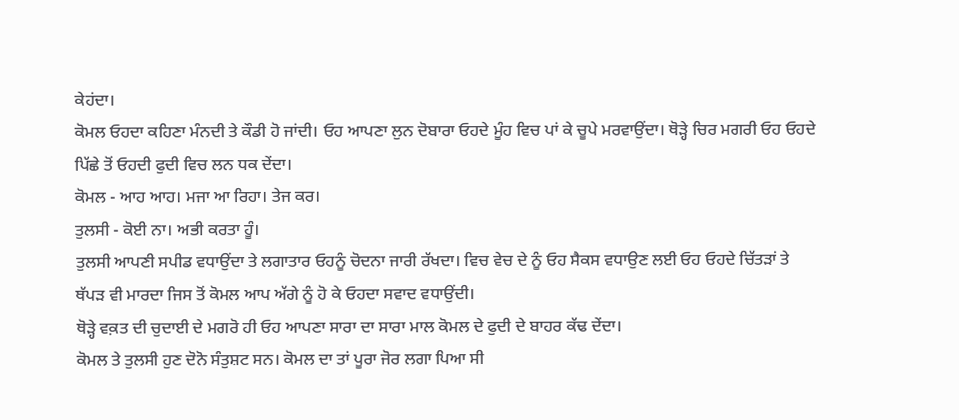ਕੇਹਂਦਾ।
ਕੋਮਲ ਓਹਦਾ ਕਹਿਣਾ ਮੰਨਦੀ ਤੇ ਕੌਡੀ ਹੋ ਜਾਂਦੀ। ਓਹ ਆਪਣਾ ਲੁਨ ਦੋਬਾਰਾ ਓਹਦੇ ਮੂੰਹ ਵਿਚ ਪਾਂ ਕੇ ਚੂਪੇ ਮਰਵਾਉਂਦਾ। ਥੋੜ੍ਹੇ ਚਿਰ ਮਗਰੀ ਓਹ ਓਹਦੇ ਪਿੱਛੇ ਤੋਂ ਓਹਦੀ ਫੁਦੀ ਵਿਚ ਲਨ ਧਕ ਦੇਂਦਾ।
ਕੋਮਲ - ਆਹ ਆਹ। ਮਜਾ ਆ ਰਿਹਾ। ਤੇਜ ਕਰ।
ਤੁਲਸੀ - ਕੋਈ ਨਾ। ਅਭੀ ਕਰਤਾ ਹੂੰ।
ਤੁਲਸੀ ਆਪਣੀ ਸਪੀਡ ਵਧਾਉਂਦਾ ਤੇ ਲਗਾਤਾਰ ਓਹਨੂੰ ਚੋਦਨਾ ਜਾਰੀ ਰੱਖਦਾ। ਵਿਚ ਵੇਚ ਦੇ ਨੂੰ ਓਹ ਸੈਕਸ ਵਧਾਉਣ ਲਈ ਓਹ ਓਹਦੇ ਚਿੱਤੜਾਂ ਤੇ ਥੱਪੜ ਵੀ ਮਾਰਦਾ ਜਿਸ ਤੋਂ ਕੋਮਲ ਆਪ ਅੱਗੇ ਨੂੰ ਹੋ ਕੇ ਓਹਦਾ ਸਵਾਦ ਵਧਾਉਂਦੀ।
ਥੋੜ੍ਹੇ ਵਕ਼ਤ ਦੀ ਚੁਦਾਈ ਦੇ ਮਗਰੋ ਹੀ ਓਹ ਆਪਣਾ ਸਾਰਾ ਦਾ ਸਾਰਾ ਮਾਲ ਕੋਮਲ ਦੇ ਫੁਦੀ ਦੇ ਬਾਹਰ ਕੱਢ ਦੇਂਦਾ।
ਕੋਮਲ ਤੇ ਤੁਲਸੀ ਹੁਣ ਦੋਨੋ ਸੰਤੁਸ਼ਟ ਸਨ। ਕੋਮਲ ਦਾ ਤਾਂ ਪੂਰਾ ਜੋਰ ਲਗਾ ਪਿਆ ਸੀ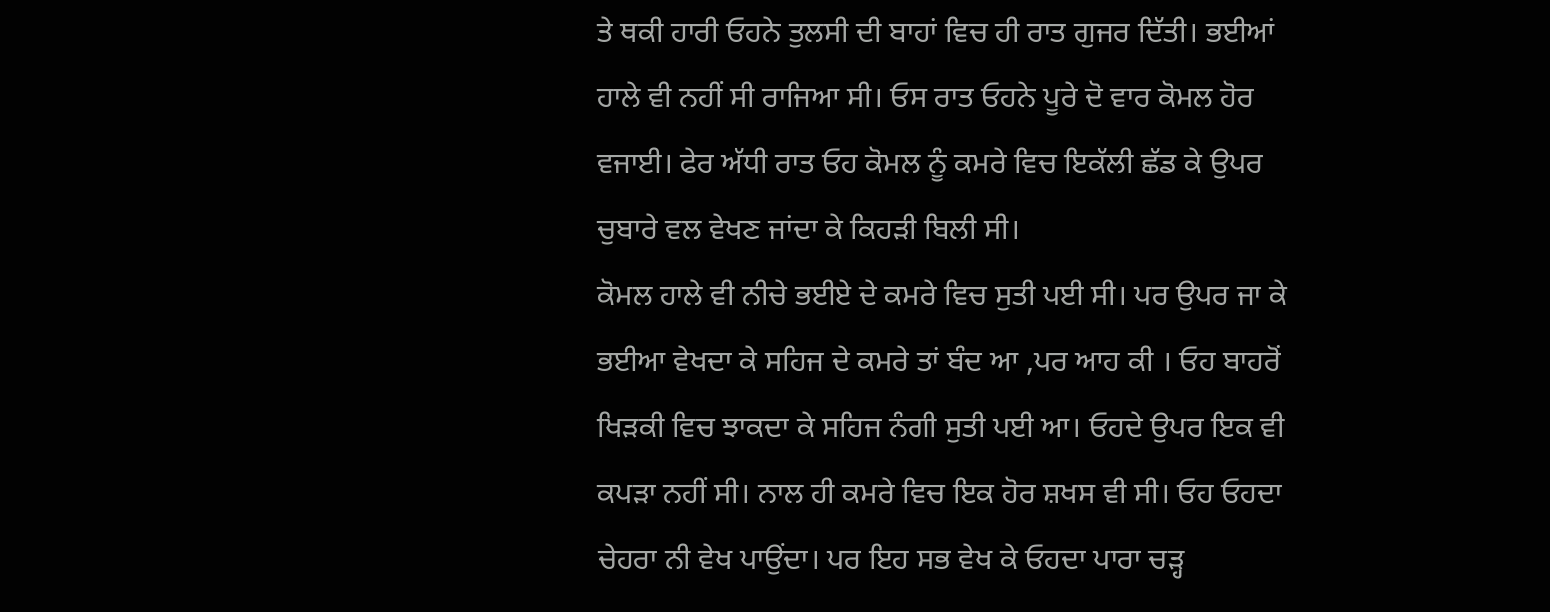ਤੇ ਥਕੀ ਹਾਰੀ ਓਹਨੇ ਤੁਲਸੀ ਦੀ ਬਾਹਾਂ ਵਿਚ ਹੀ ਰਾਤ ਗੁਜਰ ਦਿੱਤੀ। ਭਈਆਂ ਹਾਲੇ ਵੀ ਨਹੀਂ ਸੀ ਰਾਜਿਆ ਸੀ। ਓਸ ਰਾਤ ਓਹਨੇ ਪੂਰੇ ਦੋ ਵਾਰ ਕੋਮਲ ਹੋਰ ਵਜਾਈ। ਫੇਰ ਅੱਧੀ ਰਾਤ ਓਹ ਕੋਮਲ ਨੂੰ ਕਮਰੇ ਵਿਚ ਇਕੱਲੀ ਛੱਡ ਕੇ ਉਪਰ ਚੁਬਾਰੇ ਵਲ ਵੇਖਣ ਜਾਂਦਾ ਕੇ ਕਿਹੜੀ ਬਿਲੀ ਸੀ।
ਕੋਮਲ ਹਾਲੇ ਵੀ ਨੀਚੇ ਭਈਏ ਦੇ ਕਮਰੇ ਵਿਚ ਸੁਤੀ ਪਈ ਸੀ। ਪਰ ਉਪਰ ਜਾ ਕੇ ਭਈਆ ਵੇਖਦਾ ਕੇ ਸਹਿਜ ਦੇ ਕਮਰੇ ਤਾਂ ਬੰਦ ਆ ,ਪਰ ਆਹ ਕੀ । ਓਹ ਬਾਹਰੋਂ ਖਿੜਕੀ ਵਿਚ ਝਾਕਦਾ ਕੇ ਸਹਿਜ ਨੰਗੀ ਸੁਤੀ ਪਈ ਆ। ਓਹਦੇ ਉਪਰ ਇਕ ਵੀ ਕਪੜਾ ਨਹੀਂ ਸੀ। ਨਾਲ ਹੀ ਕਮਰੇ ਵਿਚ ਇਕ ਹੋਰ ਸ਼ਖਸ ਵੀ ਸੀ। ਓਹ ਓਹਦਾ ਚੇਹਰਾ ਨੀ ਵੇਖ ਪਾਉਂਦਾ। ਪਰ ਇਹ ਸਭ ਵੇਖ ਕੇ ਓਹਦਾ ਪਾਰਾ ਚੜ੍ਹ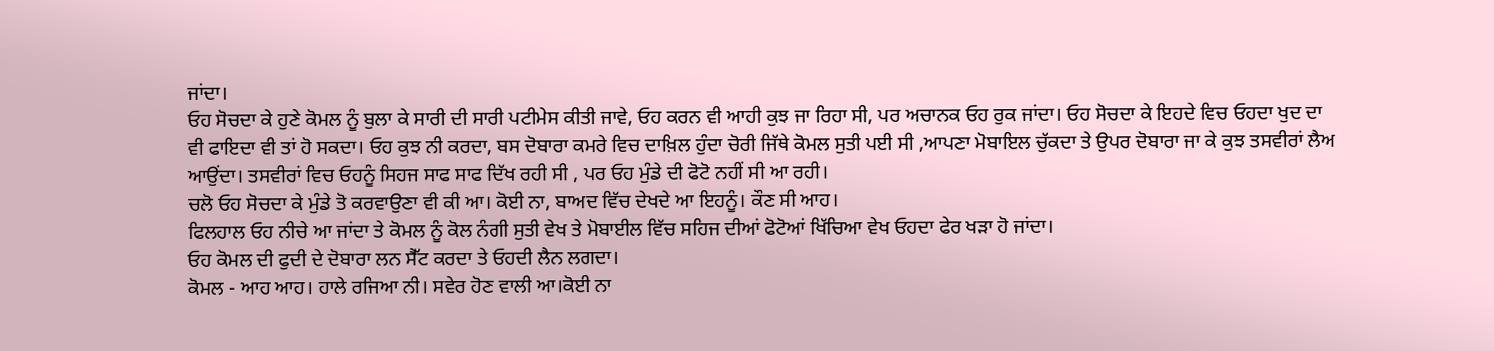ਜਾਂਦਾ।
ਓਹ ਸੋਚਦਾ ਕੇ ਹੁਣੇ ਕੋਮਲ ਨੂੰ ਬੁਲਾ ਕੇ ਸਾਰੀ ਦੀ ਸਾਰੀ ਪਟੀਮੇਸ ਕੀਤੀ ਜਾਵੇ, ਓਹ ਕਰਨ ਵੀ ਆਹੀ ਕੁਝ ਜਾ ਰਿਹਾ ਸੀ, ਪਰ ਅਚਾਨਕ ਓਹ ਰੁਕ ਜਾਂਦਾ। ਓਹ ਸੋਚਦਾ ਕੇ ਇਹਦੇ ਵਿਚ ਓਹਦਾ ਖੁਦ ਦਾ ਵੀ ਫਾਇਦਾ ਵੀ ਤਾਂ ਹੋ ਸਕਦਾ। ਓਹ ਕੁਝ ਨੀ ਕਰਦਾ, ਬਸ ਦੋਬਾਰਾ ਕਮਰੇ ਵਿਚ ਦਾਖ਼ਿਲ ਹੁੰਦਾ ਚੋਰੀ ਜਿੱਥੇ ਕੋਮਲ ਸੁਤੀ ਪਈ ਸੀ ,ਆਪਣਾ ਮੋਬਾਇਲ ਚੁੱਕਦਾ ਤੇ ਉਪਰ ਦੋਬਾਰਾ ਜਾ ਕੇ ਕੁਝ ਤਸਵੀਰਾਂ ਲੈਅ ਆਉਂਦਾ। ਤਸਵੀਰਾਂ ਵਿਚ ਓਹਨੂੰ ਸਿਹਜ ਸਾਫ ਸਾਫ ਦਿੱਖ ਰਹੀ ਸੀ , ਪਰ ਓਹ ਮੁੰਡੇ ਦੀ ਫੋਟੋ ਨਹੀਂ ਸੀ ਆ ਰਹੀ।
ਚਲੋ ਓਹ ਸੋਚਦਾ ਕੇ ਮੁੰਡੇ ਤੋ ਕਰਵਾਉਣਾ ਵੀ ਕੀ ਆ। ਕੋਈ ਨਾ, ਬਾਅਦ ਵਿੱਚ ਦੇਖਦੇ ਆ ਇਹਨੂੰ। ਕੌਣ ਸੀ ਆਹ।
ਫਿਲਹਾਲ ਓਹ ਨੀਚੇ ਆ ਜਾਂਦਾ ਤੇ ਕੋਮਲ ਨੂੰ ਕੋਲ ਨੰਗੀ ਸੁਤੀ ਵੇਖ ਤੇ ਮੋਬਾਈਲ ਵਿੱਚ ਸਹਿਜ ਦੀਆਂ ਫੋਟੋਆਂ ਖਿੱਚਿਆ ਵੇਖ ਓਹਦਾ ਫੇਰ ਖੜਾ ਹੋ ਜਾਂਦਾ।
ਓਹ ਕੋਮਲ ਦੀ ਫੁਦੀ ਦੇ ਦੋਬਾਰਾ ਲਨ ਸੈੱਟ ਕਰਦਾ ਤੇ ਓਹਦੀ ਲੈਨ ਲਗਦਾ।
ਕੋਮਲ - ਆਹ ਆਹ। ਹਾਲੇ ਰਜਿਆ ਨੀ। ਸਵੇਰ ਹੋਣ ਵਾਲੀ ਆ।ਕੋਈ ਨਾ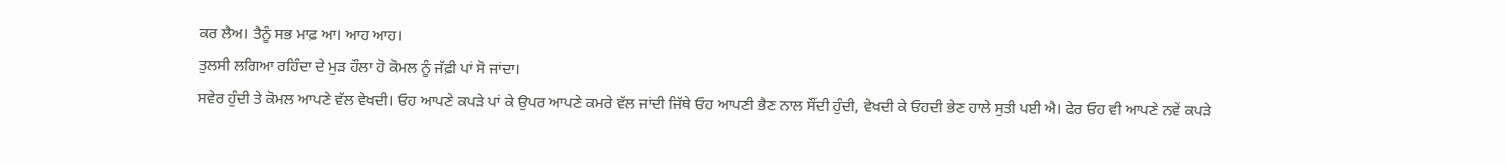ਕਰ ਲੈਅ। ਤੈਨੂੰ ਸਭ ਮਾਫ਼ ਆ। ਆਹ ਆਹ।
ਤੁਲਸੀ ਲਗਿਆ ਰਹਿੰਦਾ ਦੇ ਮੁੜ ਹੌਲਾ ਹੋ ਕੋਮਲ ਨੂੰ ਜੱਫ਼ੀ ਪਾਂ ਸੋ ਜਾਂਦਾ।
ਸਵੇਰ ਹੁੰਦੀ ਤੇ ਕੋਮਲ ਆਪਣੇ ਵੱਲ ਵੇਖਦੀ। ਓਹ ਆਪਣੇ ਕਪੜੇ ਪਾਂ ਕੇ ਉਪਰ ਆਪਣੇ ਕਮਰੇ ਵੱਲ ਜਾਂਦੀ ਜਿੱਥੇ ਓਹ ਆਪਣੀ ਭੈਣ ਨਾਲ ਸੌਂਦੀ ਹੁੰਦੀ, ਵੇਖਦੀ ਕੇ ਓਹਦੀ ਭੇਣ ਹਾਲੇ ਸੁਤੀ ਪਈ ਐ। ਫੇਰ ਓਹ ਵੀ ਆਪਣੇ ਨਵੇਂ ਕਪੜੇ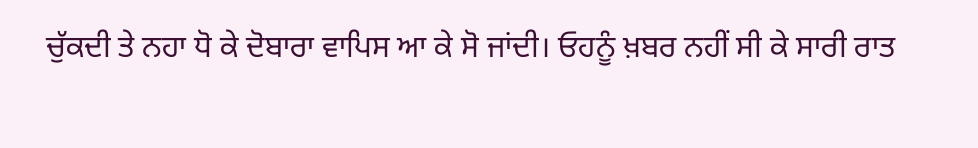ਚੁੱਕਦੀ ਤੇ ਨਹਾ ਧੋ ਕੇ ਦੋਬਾਰਾ ਵਾਪਿਸ ਆ ਕੇ ਸੋ ਜਾਂਦੀ। ਓਹਨੂੰ ਖ਼ਬਰ ਨਹੀਂ ਸੀ ਕੇ ਸਾਰੀ ਰਾਤ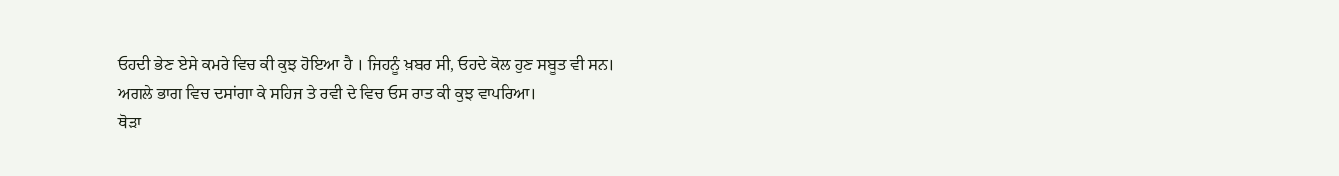ਓਹਦੀ ਭੇਣ ਏਸੇ ਕਮਰੇ ਵਿਚ ਕੀ ਕੁਝ ਹੋਇਆ ਹੈ । ਜਿਹਨੂੰ ਖ਼ਬਰ ਸੀ, ਓਹਦੇ ਕੋਲ ਹੁਣ ਸਬੂਤ ਵੀ ਸਨ।
ਅਗਲੇ ਭਾਗ ਵਿਚ ਦਸਾਂਗਾ ਕੇ ਸਹਿਜ ਤੇ ਰਵੀ ਦੇ ਵਿਚ ਓਸ ਰਾਤ ਕੀ ਕੁਝ ਵਾਪਰਿਆ।
ਥੋੜਾ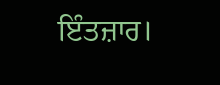ਇੰਤਜ਼ਾਰ।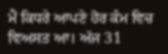ਮੈਂ ਕਿਧਰੇ ਆਪਣੇ ਹੋਰ ਕੰਮ ਵਿਚ ਵਿਅਸਤ ਆ। ਅੱਜ 31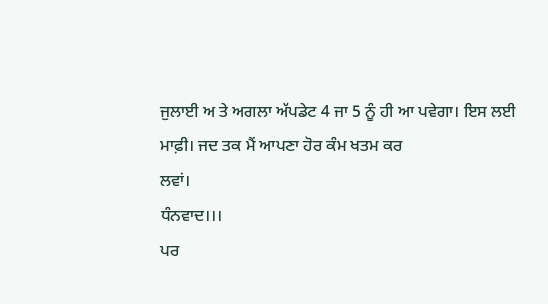ਜੁਲਾਈ ਅ ਤੇ ਅਗਲਾ ਅੱਪਡੇਟ 4 ਜਾ 5 ਨੂੰ ਹੀ ਆ ਪਵੇਗਾ। ਇਸ ਲਈ ਮਾਫ਼ੀ। ਜਦ ਤਕ ਮੈਂ ਆਪਣਾ ਹੋਰ ਕੰਮ ਖਤਮ ਕਰ
ਲਵਾਂ।
ਧੰਨਵਾਦ।।।
ਪਰ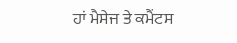ਹਾਂ ਮੈਸੇਜ ਤੇ ਕਮੈਂਟਸ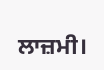ਲਾਜ਼ਮੀ।